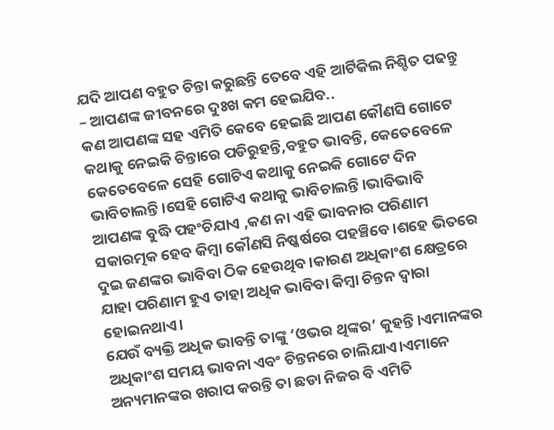ଯଦି ଆପଣ ବହୁତ ଚିନ୍ତା କରୁଛନ୍ତି ତେବେ ଏହି ଆର୍ଟିକିଲ ନିଶ୍ଚିତ ପଢନ୍ତୁ – ଆପଣଙ୍କ ଜୀବନରେ ଦୁଃଖ କମ ହେଇଯିବ..
କଣ ଆପଣଙ୍କ ସହ ଏମିତି କେବେ ହେଇଛି ଆପଣ କୌଣସି ଗୋଟେ କଥାକୁ ନେଇକି ଚିନ୍ତାରେ ପଡିରୁହନ୍ତି,ବହୁତ ଭାବନ୍ତି, କେତେବେଳେ କେତେବେଳେ ସେହି ଗୋଟିଏ କଥାକୁ ନେଇକି ଗୋଟେ ଦିନ ଭାବିଚାଲନ୍ତି।ସେହି ଗୋଟିଏ କଥାକୁ ଭାବିଚାଲନ୍ତି।ଭାବିଭାବି ଆପଣଙ୍କ ବୁଦ୍ଧି ପହଂଚିଯାଏ ,କଣ ନା ଏହି ଭାବନାର ପରିଣାମ ସକାରତ୍ମକ ହେବ କିମ୍ବା କୌଣସି ନିଷ୍କର୍ଷରେ ପହଞ୍ଚିବେ।ଶହେ ଭିତରେ ଦୁଇ ଜଣଙ୍କର ଭାବିବା ଠିକ ହେଉଥିବ।କାରଣ ଅଧିକାଂଶ କ୍ଷେତ୍ରରେ ଯାହା ପରିଣାମ ହୁଏ ତାହା ଅଧିକ ଭାବିବା କିମ୍ବା ଚିନ୍ତନ ଦ୍ୱାରା ହୋଇନଥାଏ।
ଯେଉଁ ବ୍ୟକ୍ତି ଅଧିକ ଭାବନ୍ତି ତାଙ୍କୁ ‘ଓଭର ଥିଙ୍କର’ କୁହନ୍ତି।ଏମାନଙ୍କର ଅଧିକାଂଶ ସମୟ ଭାବନା ଏବଂ ଚିନ୍ତନରେ ଚାଲିଯାଏ।ଏମାନେ ଅନ୍ୟମାନଙ୍କର ଖରାପ କରନ୍ତି ତା ଛଡା ନିଜର ବି ଏମିତି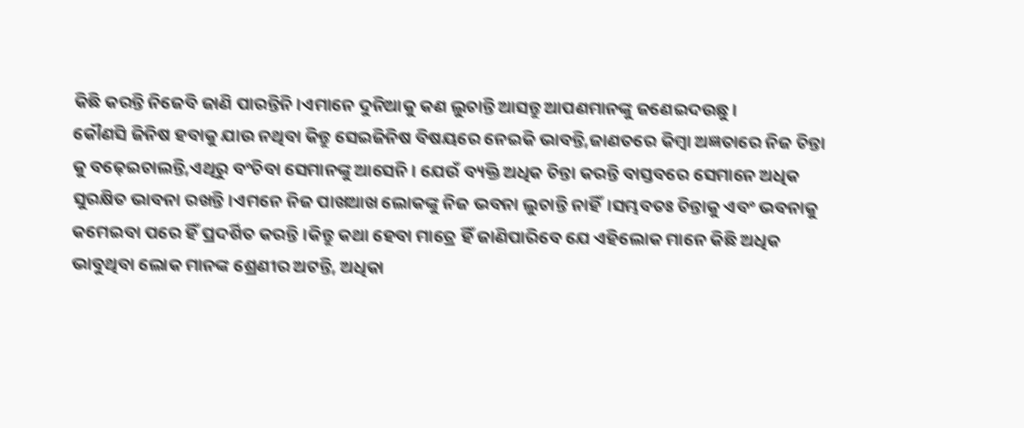କିଛି କରନ୍ତି ନିଜେବି ଜାଣି ପାରନ୍ତିନି।ଏମାନେ ଦୁନିଆକୁ କଣ ଲୁଚାନ୍ତି ଆସନ୍ତୁ ଆପଣମାନଙ୍କୁ ଜଣେଇଦଉଛୁ।
କୌଣସି ଜିନିଷ ହବାକୁ ଯାଉ ନଥିବା କିନ୍ତୁ ସେଇଜିନିଷ ବିଷୟରେ ନେଇକି ଭାବନ୍ତି,ଜାଣତରେ କିମ୍ବା ଅଜ୍ଞତାରେ ନିଜ ଚିନ୍ତା କୁ ବଢ଼େଇଚାଲନ୍ତି,ଏଥିରୁ ବଂଚିବା ସେମାନଙ୍କୁ ଆସେନି। ଯେଉଁ ବ୍ୟକ୍ତି ଅଧିକ ଚିନ୍ତା କରନ୍ତି ବାସ୍ତବରେ ସେମାନେ ଅଧିକ ସୁରକ୍ଷିତ ଭାବନା ରଖନ୍ତି।ଏମନେ ନିଜ ପାଖଆଖ ଲୋକଙ୍କୁ ନିଜ ଭବନା ଲୁଚାନ୍ତି ନାହିଁ।ସମ୍ଭବତଃ ଚିନ୍ତାକୁ ଏବଂ ଭବନାକୁ କମେଇବା ପରେ ହିଁ ପ୍ରଦର୍ଶିତ କରନ୍ତି।କିନ୍ତୁ କଥା ହେବା ମାତ୍ରେ ହିଁ ଜାଣିପାରିବେ ଯେ ଏହିଲୋକ ମାନେ କିଛି ଅଧିକ ଭାବୁଥିବା ଲୋକ ମାନଙ୍କ ଶ୍ରେଣୀର ଅଟନ୍ତି, ଅଧିକା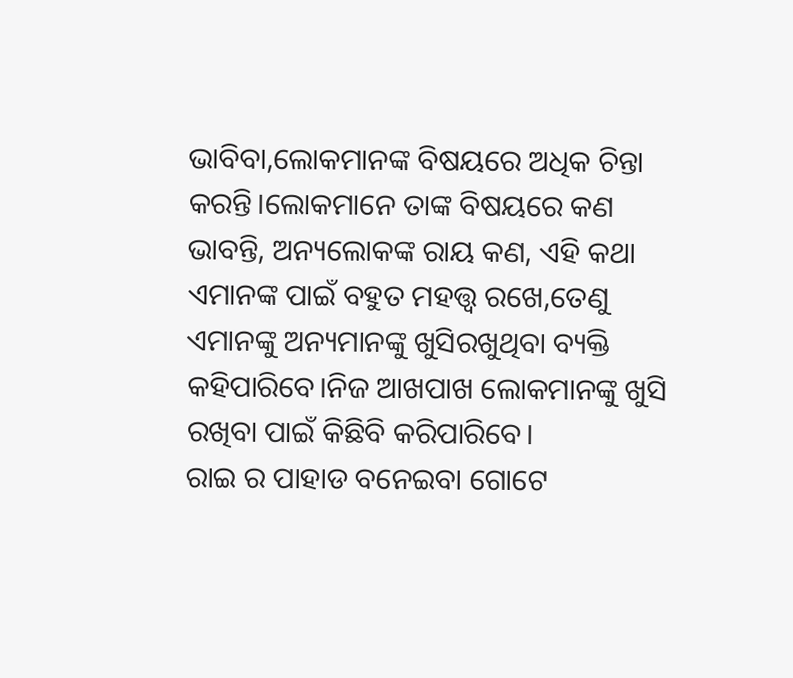ଭାବିବା,ଲୋକମାନଙ୍କ ବିଷୟରେ ଅଧିକ ଚିନ୍ତା କରନ୍ତି।ଲୋକମାନେ ତାଙ୍କ ବିଷୟରେ କଣ ଭାବନ୍ତି, ଅନ୍ୟଲୋକଙ୍କ ରାୟ କଣ, ଏହି କଥା ଏମାନଙ୍କ ପାଇଁ ବହୁତ ମହତ୍ତ୍ୱ ରଖେ,ତେଣୁ ଏମାନଙ୍କୁ ଅନ୍ୟମାନଙ୍କୁ ଖୁସିରଖୁଥିବା ବ୍ୟକ୍ତି କହିପାରିବେ।ନିଜ ଆଖପାଖ ଲୋକମାନଙ୍କୁ ଖୁସି ରଖିବା ପାଇଁ କିଛିବି କରିପାରିବେ।
ରାଇ ର ପାହାଡ ବନେଇବା ଗୋଟେ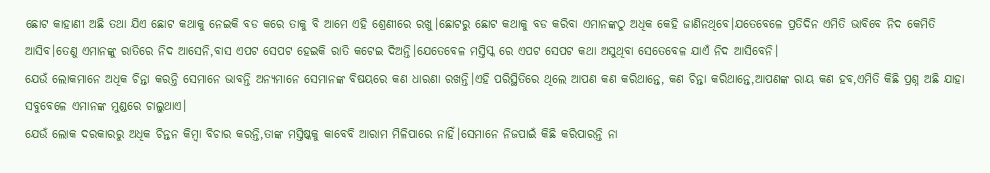ଛୋଟ କାହାଣୀ ଅଛି ତଥା ଯିଏ ଛୋଟ କଥାକୁ ନେଇକି ବଡ କରେ ତାକୁ ବି ଆମେ ଏହି ଶ୍ରେଣୀରେ ରଖୁ।ଛୋଟରୁ ଛୋଟ କଥାକୁ ବଡ କରିବା ଏମାନଙ୍କଠୁ ଅଧିକ କେହି ଜାଣିନଥିବେ।ଯତେବେଳେ ପ୍ରତିଦିନ ଏମିତି ଭାବିବେ ନିଦ କେମିତି ଆସିବ।ତେଣୁ ଏମାନଙ୍କୁ ରାତିରେ ନିଦ ଆସେନି,ବାସ ଏପଟ ସେପଟ ହେଇକି ରାତି କଟେଇ ଦିଅନ୍ତି।ଯେତେବେଳ ମସ୍ତିସ୍କ ରେ ଏପଟ ସେପଟ କଥା ଅସୁଥିବା ସେତେବେଳ ଯାଏଁ ନିଦ ଆସିବେନି।
ଯେଉଁ ଲୋକମାନେ ଅଧିକ ଚିନ୍ତା କରନ୍ତି ସେମାନେ ଭାବନ୍ତି ଅନ୍ୟମାନେ ସେମାନଙ୍କ ବିଷୟରେ କଣ ଧାରଣା ରଖନ୍ତି।ଏହି ପରିସ୍ଥିତିରେ ଥିଲେ ଆପଣ କଣ କରିଥାନ୍ତେ, କଣ ଚିନ୍ତା କରିଥାନ୍ତେ,ଆପଣଙ୍କ ରାୟ କଣ ହବ,ଏମିତି କିଛି ପ୍ରଶ୍ନ ଅଛି ଯାହା ସବୁବେଳେ ଏମାନଙ୍କ ମୁଣ୍ଡରେ ଚାଲୁଥାଏ।
ଯେଉଁ ଲୋକ ଦରକାରରୁ ଅଧିକ ଚିନ୍ତନ କିମ୍ବା ବିଚାର କରନ୍ତି,ତାଙ୍କ ମସ୍ତିଷ୍କକୁ କାବେବି ଆରାମ ମିଳିପାରେ ନାହିଁ।ସେମାନେ ନିଜପାଇଁ କିଛି କରିପାରନ୍ତି ନା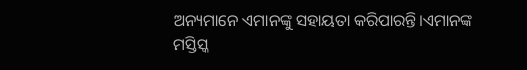ଅନ୍ୟମାନେ ଏମାନଙ୍କୁ ସହାୟତା କରିପାରନ୍ତି।ଏମାନଙ୍କ ମସ୍ତିସ୍କ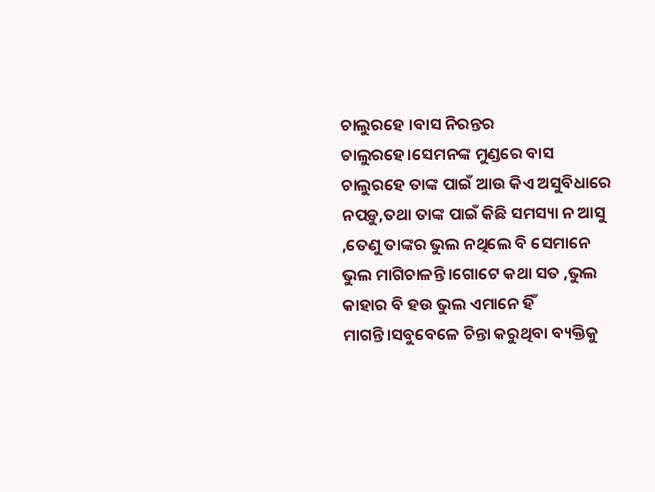ଚାଲୁରହେ ।ବାସ ନିରନ୍ତର ଚାଲୁରହେ।ସେମନଙ୍କ ମୁଣ୍ଡରେ ବାସ ଚାଲୁରହେ ତାଙ୍କ ପାଇଁ ଆଉ କିଏ ଅସୁବିଧାରେ ନପଡ଼ୁ,ତଥା ତାଙ୍କ ପାଇଁ କିଛି ସମସ୍ୟା ନ ଆସୁ ,ତେଣୁ ତାଙ୍କର ଭୁଲ ନଥିଲେ ବି ସେମାନେ ଭୁଲ ମାଗିଚାଳନ୍ତି।ଗୋଟେ କଥା ସତ ,ଭୁଲ କାହାର ବି ହଉ ଭୁଲ ଏମାନେ ହିଁ ମାଗନ୍ତି।ସବୁବେଳେ ଚିନ୍ତା କରୁଥିବା ବ୍ୟକ୍ତିକୁ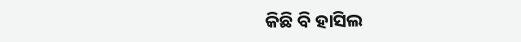କିଛି ବି ହାସିଲ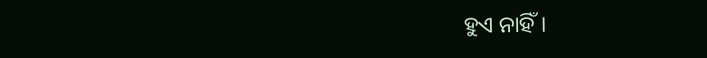ହୁଏ ନାହିଁ।